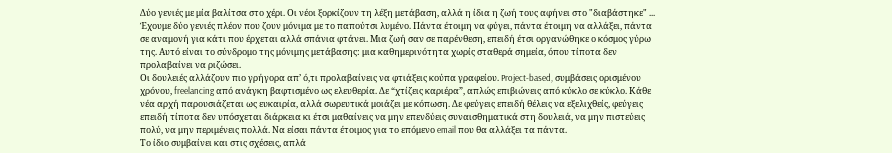Δύο γενιές με μία βαλίτσα στο χέρι. Οι νέοι ξορκίζουν τη λέξη μετάβαση, αλλά η ίδια η ζωή τους αφήνει στο "διαβάστηκε" ...
Έχουμε δύο γενιές πλέον που ζουν μόνιμα με το παπούτσι λυμένο. Πάντα έτοιμη να φύγει, πάντα έτοιμη να αλλάξει, πάντα σε αναμονή για κάτι που έρχεται αλλά σπάνια φτάνει. Μια ζωή σαν σε παρένθεση, επειδή έτσι οργανώθηκε ο κόσμος γύρω της. Αυτό είναι το σύνδρομο της μόνιμης μετάβασης: μια καθημερινότητα χωρίς σταθερά σημεία, όπου τίποτα δεν προλαβαίνει να ριζώσει.
Οι δουλειές αλλάζουν πιο γρήγορα απ’ ό,τι προλαβαίνεις να φτιάξεις κούπα γραφείου. Project-based, συμβάσεις ορισμένου χρόνου, freelancing από ανάγκη βαφτισμένο ως ελευθερία. Δε “χτίζεις καριέρα”, απλώς επιβιώνεις από κύκλο σε κύκλο. Κάθε νέα αρχή παρουσιάζεται ως ευκαιρία, αλλά σωρευτικά μοιάζει με κόπωση. Δε φεύγεις επειδή θέλεις να εξελιχθείς, φεύγεις επειδή τίποτα δεν υπόσχεται διάρκεια κι έτσι μαθαίνεις να μην επενδύεις συναισθηματικά στη δουλειά, να μην πιστεύεις πολύ, να μην περιμένεις πολλά. Να είσαι πάντα έτοιμος για το επόμενο email που θα αλλάξει τα πάντα.
Το ίδιο συμβαίνει και στις σχέσεις, απλά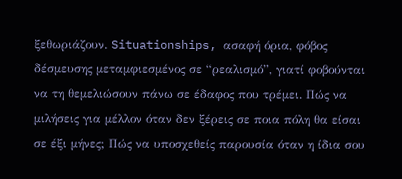ξεθωριάζουν. Situationships, ασαφή όρια, φόβος δέσμευσης μεταμφιεσμένος σε “ρεαλισμό”, γιατί φοβούνται να τη θεμελιώσουν πάνω σε έδαφος που τρέμει. Πώς να μιλήσεις για μέλλον όταν δεν ξέρεις σε ποια πόλη θα είσαι σε έξι μήνες; Πώς να υποσχεθείς παρουσία όταν η ίδια σου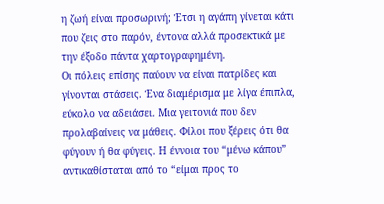η ζωή είναι προσωρινή; Έτσι η αγάπη γίνεται κάτι που ζεις στο παρόν, έντονα αλλά προσεκτικά με την έξοδο πάντα χαρτογραφημένη.
Οι πόλεις επίσης παύουν να είναι πατρίδες και γίνονται στάσεις. Ένα διαμέρισμα με λίγα έπιπλα, εύκολο να αδειάσει. Μια γειτονιά που δεν προλαβαίνεις να μάθεις. Φίλοι που ξέρεις ότι θα φύγουν ή θα φύγεις. Η έννοια του “μένω κάπου” αντικαθίσταται από το “είμαι προς το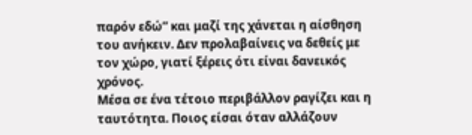παρόν εδώ” και μαζί της χάνεται η αίσθηση του ανήκειν. Δεν προλαβαίνεις να δεθείς με τον χώρο, γιατί ξέρεις ότι είναι δανεικός χρόνος.
Μέσα σε ένα τέτοιο περιβάλλον ραγίζει και η ταυτότητα. Ποιος είσαι όταν αλλάζουν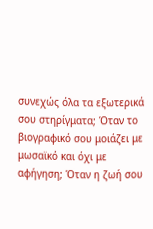συνεχώς όλα τα εξωτερικά σου στηρίγματα; Όταν το βιογραφικό σου μοιάζει με μωσαϊκό και όχι με αφήγηση; Όταν η ζωή σου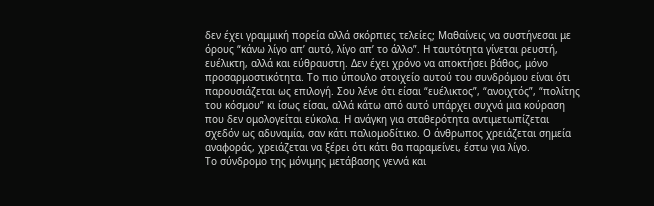δεν έχει γραμμική πορεία αλλά σκόρπιες τελείες; Μαθαίνεις να συστήνεσαι με όρους “κάνω λίγο απ’ αυτό, λίγο απ’ το άλλο”. Η ταυτότητα γίνεται ρευστή, ευέλικτη, αλλά και εύθραυστη. Δεν έχει χρόνο να αποκτήσει βάθος, μόνο προσαρμοστικότητα. Το πιο ύπουλο στοιχείο αυτού του συνδρόμου είναι ότι παρουσιάζεται ως επιλογή. Σου λένε ότι είσαι “ευέλικτος”, “ανοιχτός”, “πολίτης του κόσμου” κι ίσως είσαι, αλλά κάτω από αυτό υπάρχει συχνά μια κούραση που δεν ομολογείται εύκολα. Η ανάγκη για σταθερότητα αντιμετωπίζεται σχεδόν ως αδυναμία, σαν κάτι παλιομοδίτικο. Ο άνθρωπος χρειάζεται σημεία αναφοράς, χρειάζεται να ξέρει ότι κάτι θα παραμείνει, έστω για λίγο.
Το σύνδρομο της μόνιμης μετάβασης γεννά και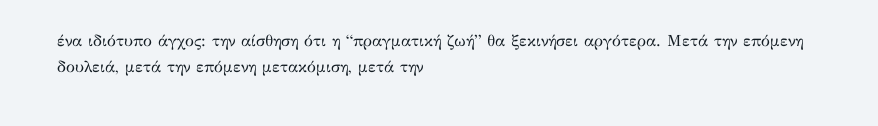ένα ιδιότυπο άγχος: την αίσθηση ότι η “πραγματική ζωή” θα ξεκινήσει αργότερα. Μετά την επόμενη δουλειά, μετά την επόμενη μετακόμιση, μετά την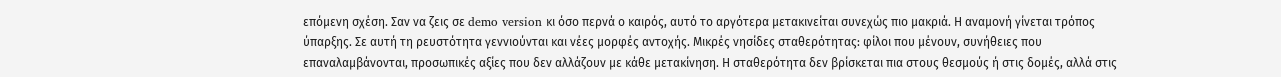επόμενη σχέση. Σαν να ζεις σε demo version κι όσο περνά ο καιρός, αυτό το αργότερα μετακινείται συνεχώς πιο μακριά. Η αναμονή γίνεται τρόπος ύπαρξης. Σε αυτή τη ρευστότητα γεννιούνται και νέες μορφές αντοχής. Μικρές νησίδες σταθερότητας: φίλοι που μένουν, συνήθειες που επαναλαμβάνονται, προσωπικές αξίες που δεν αλλάζουν με κάθε μετακίνηση. Η σταθερότητα δεν βρίσκεται πια στους θεσμούς ή στις δομές, αλλά στις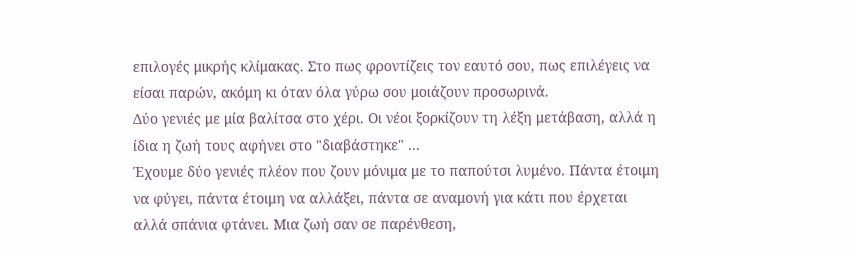επιλογές μικρής κλίμακας. Στο πως φροντίζεις τον εαυτό σου, πως επιλέγεις να είσαι παρών, ακόμη κι όταν όλα γύρω σου μοιάζουν προσωρινά.
Δύο γενιές με μία βαλίτσα στο χέρι. Οι νέοι ξορκίζουν τη λέξη μετάβαση, αλλά η ίδια η ζωή τους αφήνει στο "διαβάστηκε" ...
Έχουμε δύο γενιές πλέον που ζουν μόνιμα με το παπούτσι λυμένο. Πάντα έτοιμη να φύγει, πάντα έτοιμη να αλλάξει, πάντα σε αναμονή για κάτι που έρχεται αλλά σπάνια φτάνει. Μια ζωή σαν σε παρένθεση,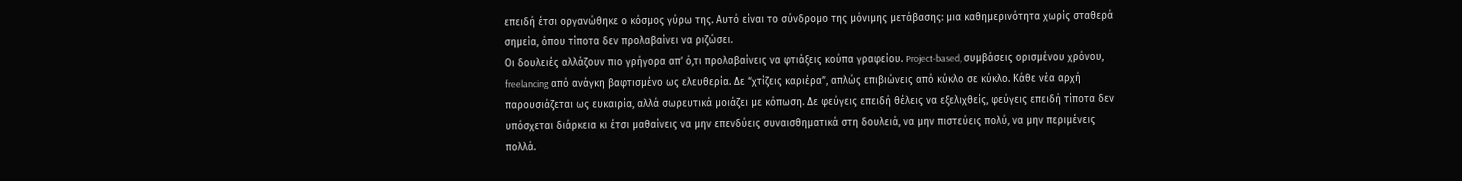επειδή έτσι οργανώθηκε ο κόσμος γύρω της. Αυτό είναι το σύνδρομο της μόνιμης μετάβασης: μια καθημερινότητα χωρίς σταθερά σημεία, όπου τίποτα δεν προλαβαίνει να ριζώσει.
Οι δουλειές αλλάζουν πιο γρήγορα απ’ ό,τι προλαβαίνεις να φτιάξεις κούπα γραφείου. Project-based, συμβάσεις ορισμένου χρόνου, freelancing από ανάγκη βαφτισμένο ως ελευθερία. Δε “χτίζεις καριέρα”, απλώς επιβιώνεις από κύκλο σε κύκλο. Κάθε νέα αρχή παρουσιάζεται ως ευκαιρία, αλλά σωρευτικά μοιάζει με κόπωση. Δε φεύγεις επειδή θέλεις να εξελιχθείς, φεύγεις επειδή τίποτα δεν υπόσχεται διάρκεια κι έτσι μαθαίνεις να μην επενδύεις συναισθηματικά στη δουλειά, να μην πιστεύεις πολύ, να μην περιμένεις πολλά.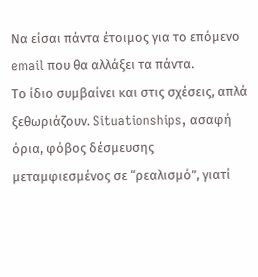Να είσαι πάντα έτοιμος για το επόμενο email που θα αλλάξει τα πάντα.
Το ίδιο συμβαίνει και στις σχέσεις, απλά ξεθωριάζουν. Situationships, ασαφή όρια, φόβος δέσμευσης μεταμφιεσμένος σε “ρεαλισμό”, γιατί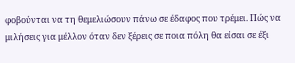φοβούνται να τη θεμελιώσουν πάνω σε έδαφος που τρέμει. Πώς να μιλήσεις για μέλλον όταν δεν ξέρεις σε ποια πόλη θα είσαι σε έξι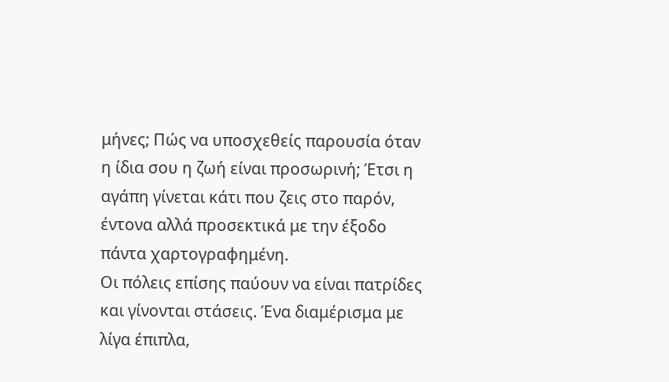μήνες; Πώς να υποσχεθείς παρουσία όταν η ίδια σου η ζωή είναι προσωρινή; Έτσι η αγάπη γίνεται κάτι που ζεις στο παρόν, έντονα αλλά προσεκτικά με την έξοδο πάντα χαρτογραφημένη.
Οι πόλεις επίσης παύουν να είναι πατρίδες και γίνονται στάσεις. Ένα διαμέρισμα με λίγα έπιπλα,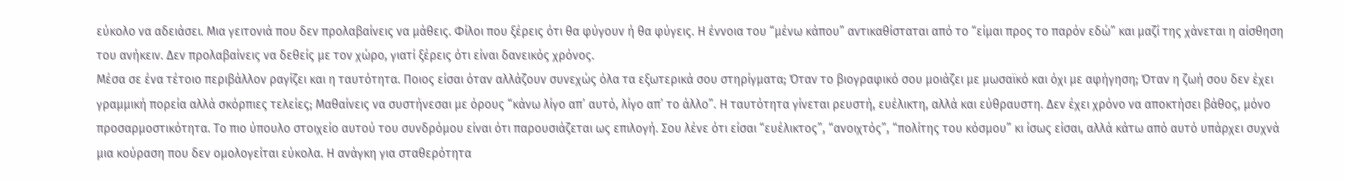εύκολο να αδειάσει. Μια γειτονιά που δεν προλαβαίνεις να μάθεις. Φίλοι που ξέρεις ότι θα φύγουν ή θα φύγεις. Η έννοια του “μένω κάπου” αντικαθίσταται από το “είμαι προς το παρόν εδώ” και μαζί της χάνεται η αίσθηση του ανήκειν. Δεν προλαβαίνεις να δεθείς με τον χώρο, γιατί ξέρεις ότι είναι δανεικός χρόνος.
Μέσα σε ένα τέτοιο περιβάλλον ραγίζει και η ταυτότητα. Ποιος είσαι όταν αλλάζουν συνεχώς όλα τα εξωτερικά σου στηρίγματα; Όταν το βιογραφικό σου μοιάζει με μωσαϊκό και όχι με αφήγηση; Όταν η ζωή σου δεν έχει γραμμική πορεία αλλά σκόρπιες τελείες; Μαθαίνεις να συστήνεσαι με όρους “κάνω λίγο απ’ αυτό, λίγο απ’ το άλλο”. Η ταυτότητα γίνεται ρευστή, ευέλικτη, αλλά και εύθραυστη. Δεν έχει χρόνο να αποκτήσει βάθος, μόνο προσαρμοστικότητα. Το πιο ύπουλο στοιχείο αυτού του συνδρόμου είναι ότι παρουσιάζεται ως επιλογή. Σου λένε ότι είσαι “ευέλικτος”, “ανοιχτός”, “πολίτης του κόσμου” κι ίσως είσαι, αλλά κάτω από αυτό υπάρχει συχνά μια κούραση που δεν ομολογείται εύκολα. Η ανάγκη για σταθερότητα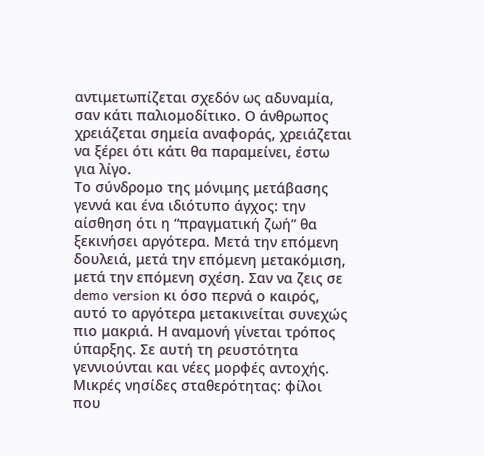αντιμετωπίζεται σχεδόν ως αδυναμία, σαν κάτι παλιομοδίτικο. Ο άνθρωπος χρειάζεται σημεία αναφοράς, χρειάζεται να ξέρει ότι κάτι θα παραμείνει, έστω για λίγο.
Το σύνδρομο της μόνιμης μετάβασης γεννά και ένα ιδιότυπο άγχος: την αίσθηση ότι η “πραγματική ζωή” θα ξεκινήσει αργότερα. Μετά την επόμενη δουλειά, μετά την επόμενη μετακόμιση, μετά την επόμενη σχέση. Σαν να ζεις σε demo version κι όσο περνά ο καιρός, αυτό το αργότερα μετακινείται συνεχώς πιο μακριά. Η αναμονή γίνεται τρόπος ύπαρξης. Σε αυτή τη ρευστότητα γεννιούνται και νέες μορφές αντοχής. Μικρές νησίδες σταθερότητας: φίλοι που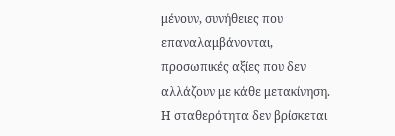μένουν, συνήθειες που επαναλαμβάνονται, προσωπικές αξίες που δεν αλλάζουν με κάθε μετακίνηση. Η σταθερότητα δεν βρίσκεται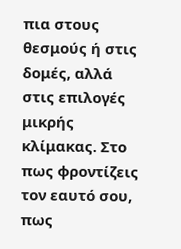πια στους θεσμούς ή στις δομές, αλλά στις επιλογές μικρής κλίμακας. Στο πως φροντίζεις τον εαυτό σου, πως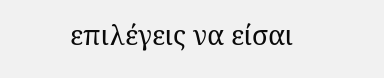επιλέγεις να είσαι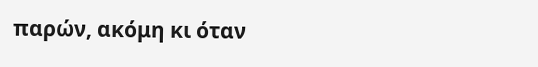παρών, ακόμη κι όταν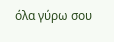όλα γύρω σου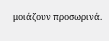μοιάζουν προσωρινά.